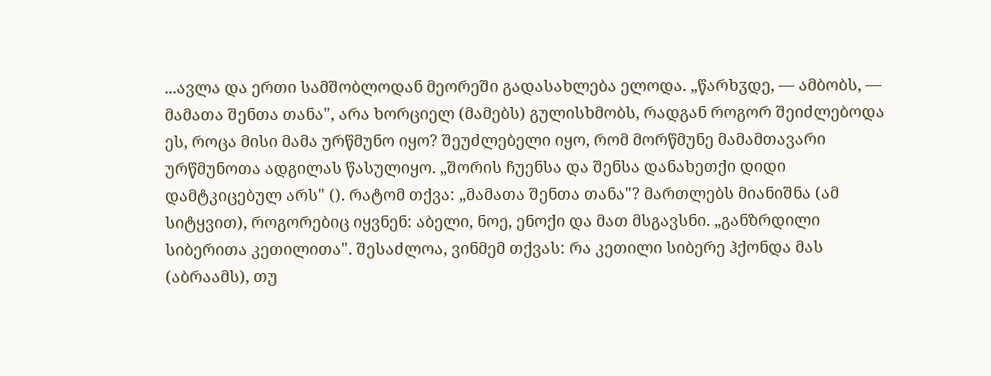...ავლა და ერთი სამშობლოდან მეორეში გადასახლება ელოდა. „წარხჳდე, — ამბობს, — მამათა შენთა თანა", არა ხორციელ (მამებს) გულისხმობს, რადგან როგორ შეიძლებოდა ეს, როცა მისი მამა ურწმუნო იყო? შეუძლებელი იყო, რომ მორწმუნე მამამთავარი ურწმუნოთა ადგილას წასულიყო. „შორის ჩუენსა და შენსა დანახეთქი დიდი დამტკიცებულ არს" (). რატომ თქვა: „მამათა შენთა თანა"? მართლებს მიანიშნა (ამ სიტყვით), როგორებიც იყვნენ: აბელი, ნოე, ენოქი და მათ მსგავსნი. „განზრდილი სიბერითა კეთილითა". შესაძლოა, ვინმემ თქვას: რა კეთილი სიბერე ჰქონდა მას (აბრაამს), თუ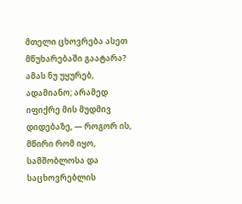მთელი ცხოვრება ასეთ მწუხარებაში გაატარა? ამას ნუ უყურებ, ადამიანო; არამედ იფიქრე მის მუდმივ დიდებაზე, — როგორ ის, მწირი რომ იყო, სამშობლოსა და საცხოვრებლის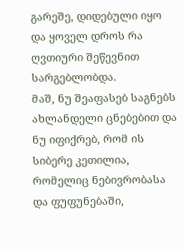გარეშე, დიდებული იყო და ყოველ დროს რა ღვთიური შეწევნით სარგებლობდა.
მაშ, ნუ შეაფასებ საგნებს ახლანდელი ცნებებით და ნუ იფიქრებ, რომ ის სიბერე კეთილია, რომელიც ნებივრობასა და ფუფუნებაში,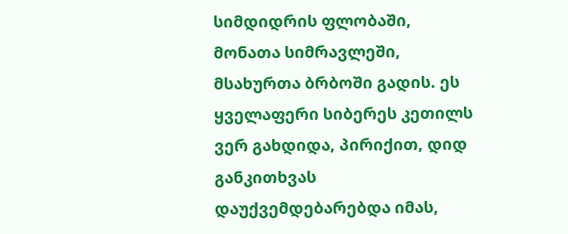სიმდიდრის ფლობაში, მონათა სიმრავლეში, მსახურთა ბრბოში გადის. ეს ყველაფერი სიბერეს კეთილს ვერ გახდიდა, პირიქით, დიდ განკითხვას დაუქვემდებარებდა იმას,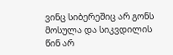ვინც სიბერეშიც არ გონს მოსულა და სიკვდილის წინ არ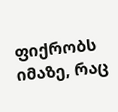ფიქრობს იმაზე, რაც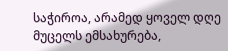საჭიროა, არამედ ყოველ დღე მუცელს ემსახურება,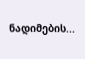ნადიმების...